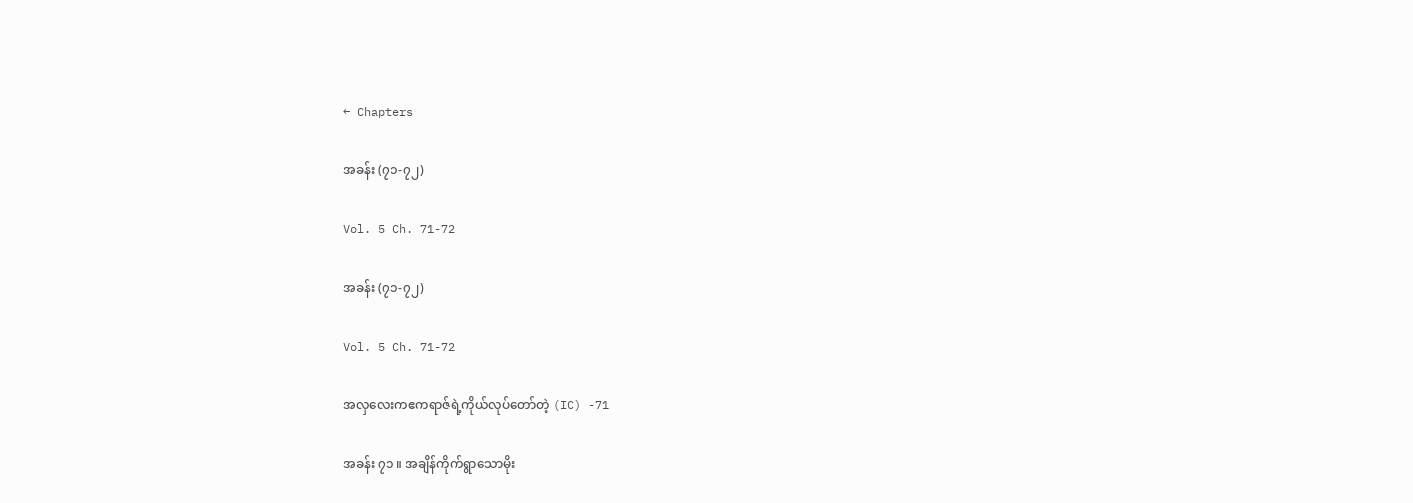← Chapters

အခန်း (၇၁-၇၂)

Vol. 5 Ch. 71-72

အခန်း (၇၁-၇၂)

Vol. 5 Ch. 71-72

အလှလေးကဧကရာဇ်ရဲ့ကိုယ်လုပ်တော်တဲ့ (IC) -71

အခန်း ၇၁ ။ အချိန်ကိုက်ရွာသောမိုး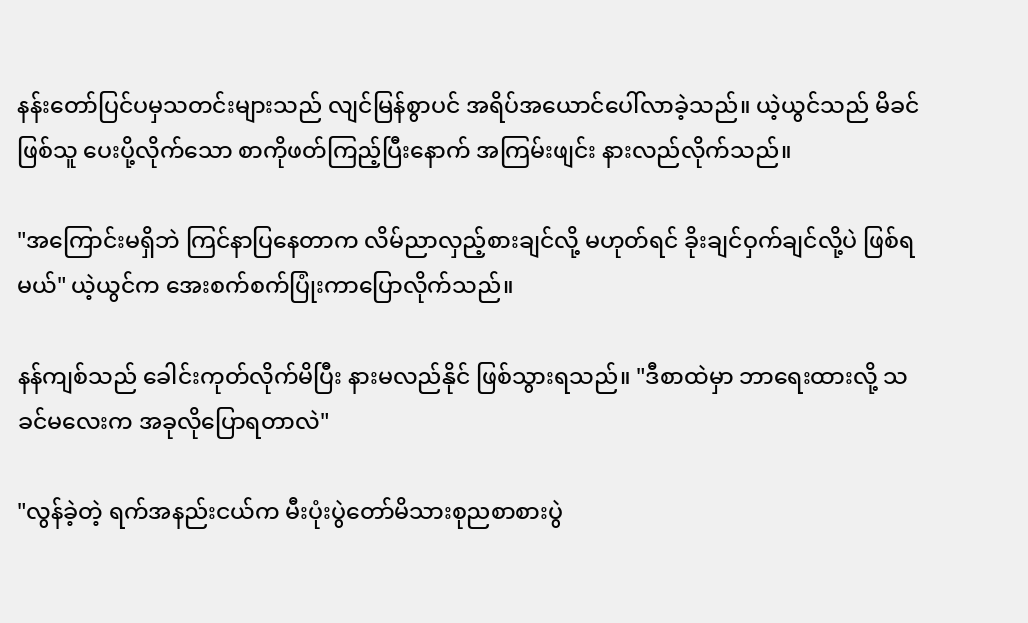နန်းတော်ပြင်ပမှသတင်းများသည် လျင်မြန်စွာပင် အရိပ်အယောင်ပေါ်လာခဲ့သည်။ ယဲ့ယွင်သည် မိခင်ဖြစ်သူ ပေးပို့လိုက်သော စာကိုဖတ်ကြည့်ပြီးနောက် အကြမ်းဖျင်း နားလည်လိုက်သည်။

"အကြောင်းမရှိဘဲ ကြင်နာပြနေတာက လိမ်ညာလှည့်စားချင်လို့ မဟုတ်ရင် ခိုးချင်ဝှက်ချင်လို့ပဲ ဖြစ်ရမယ်" ယဲ့ယွင်က အေးစက်စက်ပြုံးကာပြောလိုက်သည်။

နန်ကျစ်သည် ခေါင်းကုတ်လိုက်မိပြီး နားမလည်နိုင် ဖြစ်သွားရသည်။ "ဒီစာထဲမှာ ဘာရေးထားလို့ သခင်မလေးက အခုလိုပြောရတာလဲ"

"လွန်ခဲ့တဲ့ ရက်အနည်းငယ်က မီးပုံးပွဲတော်မိသားစုညစာစားပွဲ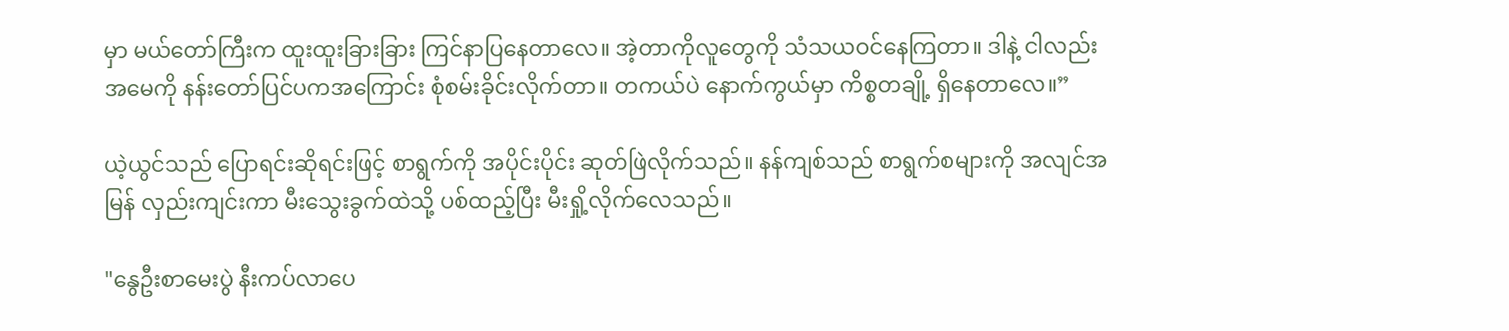မှာ မယ်တော်ကြီးက ထူးထူးခြားခြား ကြင်နာပြနေတာလေ။ အဲ့တာကိုလူတွေကို သံသယဝင်နေကြတာ။ ဒါနဲ့ ငါလည်းအမေကို နန်းတော်ပြင်ပကအကြောင်း စုံစမ်းခိုင်းလိုက်တာ။ တကယ်ပဲ နောက်ကွယ်မှာ ကိစ္စတချို့ ရှိနေတာလေ။”

ယဲ့ယွင်သည် ပြောရင်းဆိုရင်းဖြင့် စာရွက်ကို အပိုင်းပိုင်း ဆုတ်ဖြဲလိုက်သည်။ နန်ကျစ်သည် စာရွက်စများကို အလျင်အမြန် လှည်းကျင်းကာ မီးသွေးခွက်ထဲသို့ ပစ်ထည့်ပြီး မီးရှို့လိုက်လေသည်။

"နွေဦးစာမေးပွဲ နီးကပ်လာပေ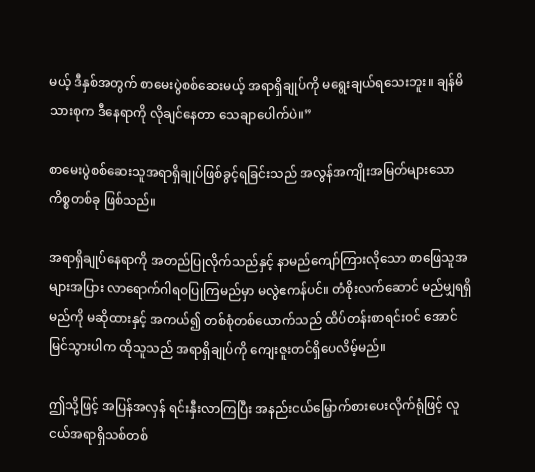မယ့် ဒီနှစ်အတွက် စာမေးပွဲစစ်ဆေးမယ့် အရာရှိချုပ်ကို မရွေးချယ်ရသေးဘူး။ ချန်မိသားစုက ဒီနေရာကို လိုချင်နေတာ သေချာပေါက်ပဲ။”

စာမေးပွဲစစ်ဆေးသူအရာရှိချုပ်ဖြစ်ခွင့်ရခြင်းသည် အလွန်အကျိုးအမြတ်များသော ကိစ္စတစ်ခု ဖြစ်သည်။

အရာရှိချုပ်နေရာကို အတည်ပြုလိုက်သည်နှင့် နာမည်ကျော်ကြားလိုသော စာဖြေသူအများအပြား လာရောက်ဂါရဝပြုကြမည်မှာ မလွဲဧကန်ပင်။ တံစိုးလက်ဆောင် မည်မျှရရှိမည်ကို မဆိုထားနှင့် အကယ်၍ တစ်စုံတစ်ယောက်သည် ထိပ်တန်းစာရင်းဝင် အောင်မြင်သွားပါက ထိုသူသည် အရာရှိချုပ်ကို ကျေးဇူးတင်ရှိပေလိမ့်မည်။

ဤသို့ဖြင့် အပြန်အလှန် ရင်းနှီးလာကြပြီး အနည်းငယ်မြှောက်စားပေးလိုက်ရုံဖြင့် လူငယ်အရာရှိသစ်တစ်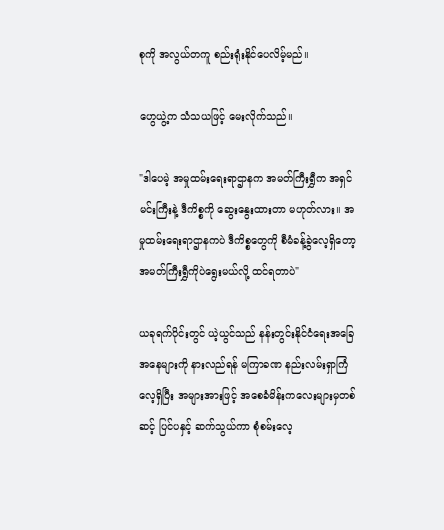စုကို အလွယ်တကူ စည်းရုံးနိုင်ပေလိမ့်မည်။

ဟွေယွဲ့က သံသယဖြင့် မေးလိုက်သည်။

"ဒါပေမဲ့ အမှုထမ်းရေးရာဌာနက အမတ်ကြီးရွှီက အရှင်မင်းကြီးနဲ့ ဒီကိစ္စကို ဆွေးနွေးထားတာ မဟုတ်လား။ အမှုထမ်းရေးရာဌာနကပဲ ဒီကိစ္စတွေကို စီမံခန့်ခွဲလေ့ရှိတော့ အမတ်ကြီးရွှီကိုပဲရွေးမယ်လို့ ထင်ရတာပဲ"

ယခုရက်ပိုင်းတွင် ယဲ့ယွင်သည် နန်းတွင်းနိုင်ငံရေးအခြေအနေများကို နားလည်ရန် မကြာခဏ နည်းလမ်းရှာကြံလေ့ရှိပြီး အများအားဖြင့် အစေခံမိန်းကလေးများမှတစ်ဆင့် ပြင်ပနှင့် ဆက်သွယ်ကာ စုံစမ်းလေ့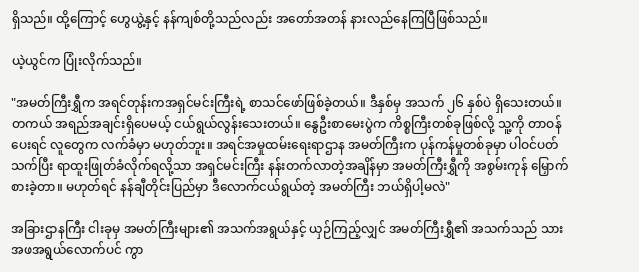ရှိသည်။ ထို့ကြောင့် ဟွေယွဲ့နှင့် နန်ကျစ်တို့သည်လည်း အတော်အတန် နားလည်နေကြပြီဖြစ်သည်။

ယဲ့ယွင်က ပြုံးလိုက်သည်။

"အမတ်ကြီးရွှီက အရင်တုန်းကအရှင်မင်းကြီးရဲ့ စာသင်ဖော်ဖြစ်ခဲ့တယ်။ ဒီနှစ်မှ အသက် ၂၆ နှစ်ပဲ ရှိသေးတယ်။ တကယ် အရည်အချင်းရှိပေမယ့် ငယ်ရွယ်လွန်းသေးတယ်။ နွေဦးစာမေးပွဲက ကိစ္စကြီးတစ်ခုဖြစ်လို့ သူ့ကို တာဝန်ပေးရင် လူတွေက လက်ခံမှာ မဟုတ်ဘူး။ အရင်အမှုထမ်းရေးရာဌာန အမတ်ကြီးက ပုန်ကန်မှုတစ်ခုမှာ ပါဝင်ပတ်သက်ပြီး ရာထူးဖြုတ်ခံလိုက်ရလို့သာ အရှင်မင်းကြီး နန်းတက်လာတဲ့အချိန်မှာ အမတ်ကြီးရွှီကို အစွမ်းကုန် မြှောက်စားခဲ့တာ။ မဟုတ်ရင် နန်ချီတိုင်းပြည်မှာ ဒီလောက်ငယ်ရွယ်တဲ့ အမတ်ကြီး ဘယ်ရှိပါ့မလဲ"

အခြားဌာနကြီး ငါးခုမှ အမတ်ကြီးများ၏ အသက်အရွယ်နှင့် ယှဉ်ကြည့်လျှင် အမတ်ကြီးရွှီ၏ အသက်သည် သားအဖအရွယ်လောက်ပင် ကွာ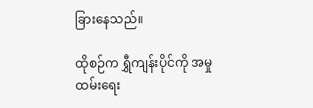ခြားနေသည်။

ထိုစဉ်က ရွှီကျန်းပိုင်ကို အမှုထမ်းရေး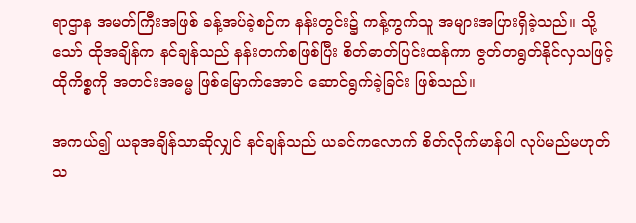ရာဌာန အမတ်ကြီးအဖြစ် ခန့်အပ်ခဲ့စဉ်က နန်းတွင်း၌ ကန့်ကွက်သူ အများအပြားရှိခဲ့သည်။ သို့သော် ထိုအချိန်က နင်ချန်သည် နန်းတက်စဖြစ်ပြီး စိတ်ဓာတ်ပြင်းထန်ကာ ဇွတ်တရွတ်နိုင်လှသဖြင့် ထိုကိစ္စကို အတင်းအဓမ္မ ဖြစ်မြောက်အောင် ဆောင်ရွက်ခဲ့ခြင်း ဖြစ်သည်။

အကယ်၍ ယခုအချိန်သာဆိုလျှင် နင်ချန်သည် ယခင်ကလောက် စိတ်လိုက်မာန်ပါ လုပ်မည်မဟုတ်သ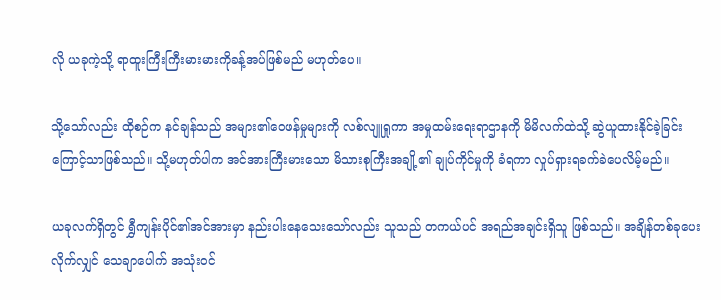လို ယခုကဲ့သို့ ရာထူးကြီးကြီးမားမားကိုခန့်အပ်ဖြစ်မည် မဟုတ်ပေ။

သို့သော်လည်း ထိုစဉ်က နင်ချန်သည် အများ၏ဝေဖန်မှုများကို လစ်လျူရှုကာ အမှုထမ်းရေးရာဌာနကို မိမိလက်ထဲသို့ ဆွဲယူထားနိုင်ခဲ့ခြင်းကြောင့်သာဖြစ်သည်။ သို့မဟုတ်ပါက အင်အားကြီးမားသော မိသားစုကြီးအချို့၏ ချုပ်ကိုင်မှုကို ခံရကာ လှုပ်ရှားရခက်ခဲပေလိမ့်မည်။

ယခုလက်ရှိတွင် ရွှီကျန်းပိုင်၏အင်အားမှာ နည်းပါးနေသေးသော်လည်း သူသည် တကယ်ပင် အရည်အချင်းရှိသူ ဖြစ်သည်။ အချိန်တစ်ခုပေးလိုက်လျှင် သေချာပေါက် အသုံးဝင်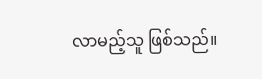လာမည့်သူ ဖြစ်သည်။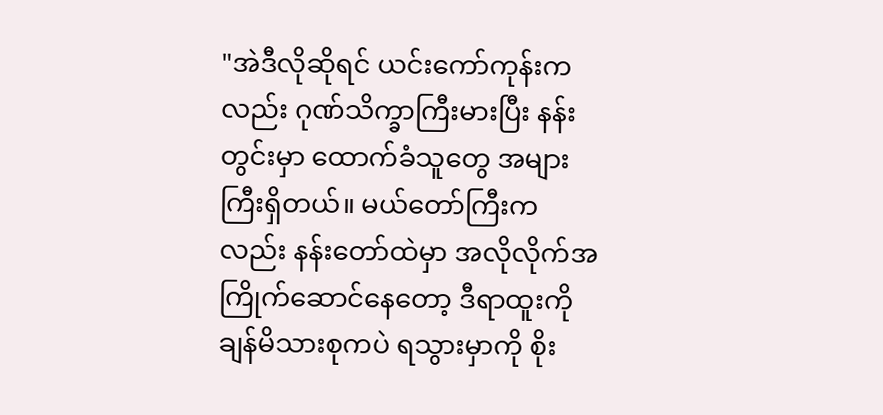"အဲဒီလိုဆိုရင် ယင်းကော်ကုန်းကလည်း ဂုဏ်သိက္ခာကြီးမားပြီး နန်းတွင်းမှာ ထောက်ခံသူတွေ အများကြီးရှိတယ်။ မယ်တော်ကြီးကလည်း နန်းတော်ထဲမှာ အလိုလိုက်အကြိုက်ဆောင်နေတော့ ဒီရာထူးကို ချန်မိသားစုကပဲ ရသွားမှာကို စိုး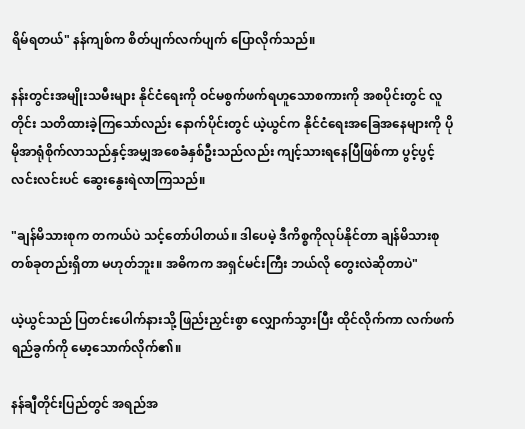ရိမ်ရတယ်" နန်ကျစ်က စိတ်ပျက်လက်ပျက် ပြောလိုက်သည်။

နန်းတွင်းအမျိုးသမီးများ နိုင်ငံရေးကို ဝင်မစွက်ဖက်ရဟူသောစကားကို အစပိုင်းတွင် လူတိုင်း သတိထားခဲ့ကြသော်လည်း နောက်ပိုင်းတွင် ယဲ့ယွင်က နိုင်ငံရေးအခြေအနေများကို ပိုမိုအာရုံစိုက်လာသည်နှင့်အမျှအစေခံနှစ်ဦးသည်လည်း ကျင့်သားရနေပြီဖြစ်ကာ ပွင့်ပွင့်လင်းလင်းပင် ဆွေးနွေးရဲလာကြသည်။

"ချန်မိသားစုက တကယ်ပဲ သင့်တော်ပါတယ်။ ဒါပေမဲ့ ဒီကိစ္စကိုလုပ်နိုင်တာ ချန်မိသားစုတစ်ခုတည်းရှိတာ မဟုတ်ဘူး။ အဓိကက အရှင်မင်းကြီး ဘယ်လို တွေးလဲဆိုတာပဲ"

ယဲ့ယွင်သည် ပြတင်းပေါက်နားသို့ ဖြည်းညှင်းစွာ လျှောက်သွားပြီး ထိုင်လိုက်ကာ လက်ဖက်ရည်ခွက်ကို မော့သောက်လိုက်၏။

နန်ချီတိုင်းပြည်တွင် အရည်အ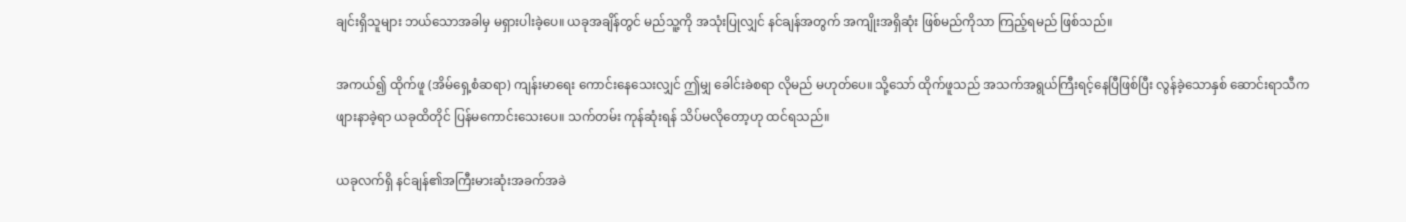ချင်းရှိသူများ ဘယ်သောအခါမှ မရှားပါးခဲ့ပေ။ ယခုအချိန်တွင် မည်သူ့ကို အသုံးပြုလျှင် နင်ချန်အတွက် အကျိုးအရှိဆုံး ဖြစ်မည်ကိုသာ ကြည့်ရမည် ဖြစ်သည်။

အကယ်၍ ထိုက်ဖူ (အိမ်ရှေ့စံဆရာ) ကျန်းမာရေး ကောင်းနေသေးလျှင် ဤမျှ ခေါင်းခဲစရာ လိုမည် မဟုတ်ပေ။ သို့သော် ထိုက်ဖူသည် အသက်အရွယ်ကြီးရင့်နေပြီဖြစ်ပြီး လွန်ခဲ့သောနှစ် ဆောင်းရာသီက ဖျားနာခဲ့ရာ ယခုထိတိုင် ပြန်မကောင်းသေးပေ။ သက်တမ်း ကုန်ဆုံးရန် သိပ်မလိုတော့ဟု ထင်ရသည်။

ယခုလက်ရှိ နင်ချန်၏အကြီးမားဆုံးအခက်အခဲ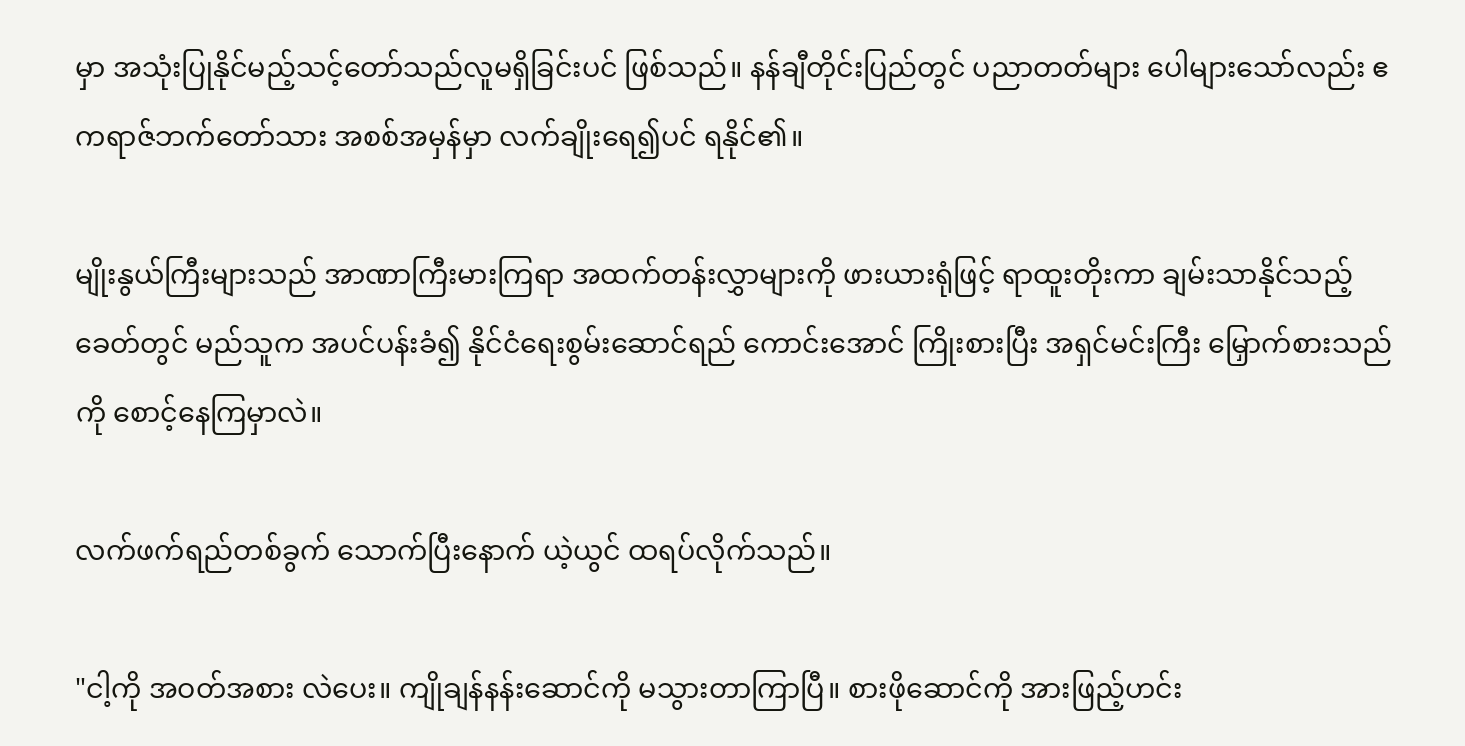မှာ အသုံးပြုနိုင်မည့်သင့်တော်သည်လူမရှိခြင်းပင် ဖြစ်သည်။ နန်ချီတိုင်းပြည်တွင် ပညာတတ်များ ပေါများသော်လည်း ဧကရာဇ်ဘက်တော်သား အစစ်အမှန်မှာ လက်ချိုးရေ၍ပင် ရနိုင်၏။

မျိုးနွယ်ကြီးများသည် အာဏာကြီးမားကြရာ အထက်တန်းလွှာများကို ဖားယားရုံဖြင့် ရာထူးတိုးကာ ချမ်းသာနိုင်သည့် ခေတ်တွင် မည်သူက အပင်ပန်းခံ၍ နိုင်ငံရေးစွမ်းဆောင်ရည် ကောင်းအောင် ကြိုးစားပြီး အရှင်မင်းကြီး မြှောက်စားသည်ကို စောင့်နေကြမှာလဲ။

လက်ဖက်ရည်တစ်ခွက် သောက်ပြီးနောက် ယဲ့ယွင် ထရပ်လိုက်သည်။

"ငါ့ကို အဝတ်အစား လဲပေး။ ကျိုချန်နန်းဆောင်ကို မသွားတာကြာပြီ။ စားဖိုဆောင်ကို အားဖြည့်ဟင်း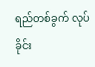ရည်တစ်ခွက် လုပ်ခိုင်း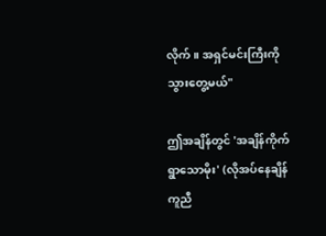လိုက်။ အရှင်မင်းကြီးကို သွားတွေ့မယ်"

ဤအချိန်တွင် 'အချိန်ကိုက်ရွာသောမိုး' (လိုအပ်နေချိန် ကူညီ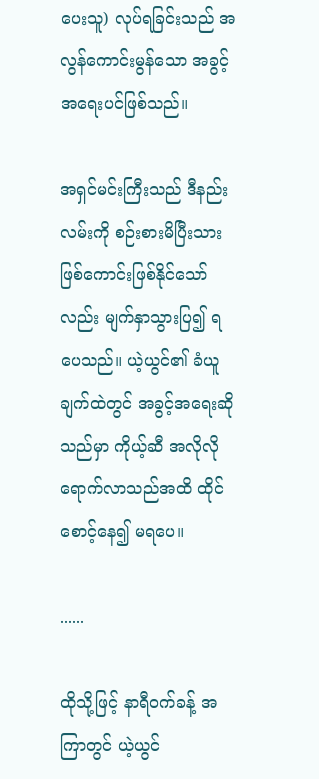ပေးသူ) လုပ်ရခြင်းသည် အလွန်ကောင်းမွန်သော အခွင့်အရေးပင်ဖြစ်သည်။

အရှင်မင်းကြီးသည် ဒီနည်းလမ်းကို စဉ်းစားမိပြီးသား ဖြစ်ကောင်းဖြစ်နိုင်သော်လည်း မျက်နှာသွားပြ၍ ရပေသည်။ ယဲ့ယွင်၏ ခံယူချက်ထဲတွင် အခွင့်အရေးဆိုသည်မှာ ကိုယ့်ဆီ အလိုလိုရောက်လာသည်အထိ ထိုင်စောင့်နေ၍ မရပေ။

......

ထိုသို့ဖြင့် နာရီဝက်ခန့် အကြာတွင် ယဲ့ယွင်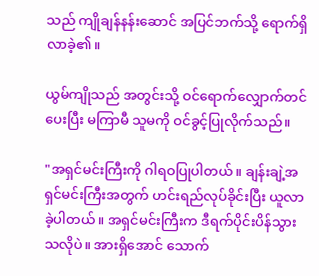သည် ကျိုချန်နန်းဆောင် အပြင်ဘက်သို့ ရောက်ရှိလာခဲ့၏။

ယွမ်ကျိုသည် အတွင်းသို့ ဝင်ရောက်လျှောက်တင်ပေးပြီး မကြာမီ သူမကို ဝင်ခွင့်ပြုလိုက်သည်။

"အရှင်မင်းကြီးကို ဂါရဝပြုပါတယ်။ ချန်းချဲ့အရှင်မင်းကြီးအတွက် ဟင်းရည်လုပ်ခိုင်းပြီး ယူလာခဲ့ပါတယ်။ အရှင်မင်းကြီးက ဒီရက်ပိုင်းပိန်သွားသလိုပဲ။ အားရှိအောင် သောက်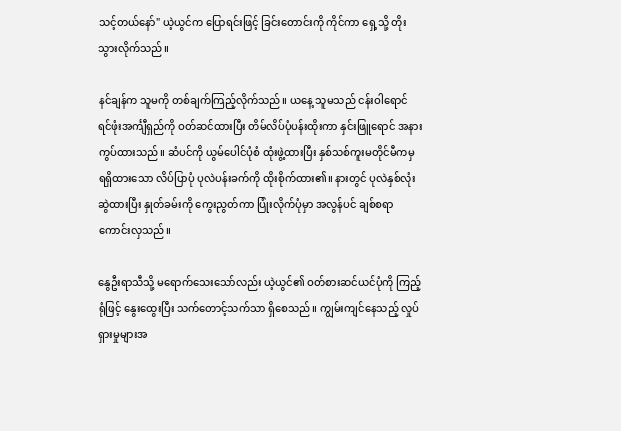သင့်တယ်နော်" ယဲ့ယွင်က ပြောရင်းဖြင့် ခြင်းတောင်းကို ကိုင်ကာ ရှေ့သို့ တိုးသွားလိုက်သည်။

နင်ချန်က သူမကို တစ်ချက်ကြည့်လိုက်သည်။ ယနေ့ သူမသည် ငန်းဝါရောင် ရင်ဖုံးအင်္ကျီရှည်ကို ဝတ်ဆင်ထားပြီး တိမ်လိပ်ပုံပန်းထိုးကာ နှင်းဖြူရောင် အနားကွပ်ထားသည်။ ဆံပင်ကို ယွမ်ပေါင်ပုံစံ ထုံးဖွဲ့ထားပြီး နှစ်သစ်ကူးမတိုင်မီကမှ ရရှိထားသော လိပ်ပြာပုံ ပုလဲပန်းခက်ကို ထိုးစိုက်ထား၏။ နားတွင် ပုလဲနှစ်လုံး ဆွဲထားပြီး နှုတ်ခမ်းကို ကွေးညွတ်ကာ ပြုံးလိုက်ပုံမှာ အလွန်ပင် ချစ်စရာကောင်းလှသည်။

နွေဦးရာသီသို့ မရောက်သေးသော်လည်း ယဲ့ယွင်၏ ဝတ်စားဆင်ယင်ပုံကို ကြည့်ရုံဖြင့် နွေးထွေးပြီး သက်တောင့်သက်သာ ရှိစေသည်။ ကျွမ်းကျင်နေသည့် လှုပ်ရှားမှုများအ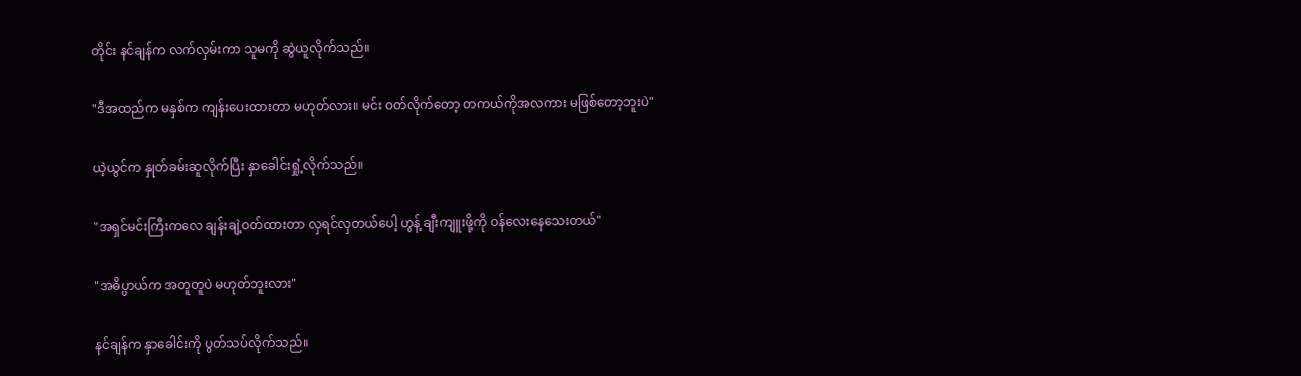တိုင်း နင်ချန်က လက်လှမ်းကာ သူမကို ဆွဲယူလိုက်သည်။

"ဒီအထည်က မနှစ်က ကျန်းပေးထားတာ မဟုတ်လား။ မင်း ဝတ်လိုက်တော့ တကယ်ကိုအလကား မဖြစ်တော့ဘူးပဲ"

ယဲ့ယွင်က နှုတ်ခမ်းဆူလိုက်ပြီး နှာခေါင်းရှုံ့လိုက်သည်။

"အရှင်မင်းကြီးကလေ ချန်းချဲ့ဝတ်ထားတာ လှရင်လှတယ်ပေါ့ ဟွန့် ချီးကျူးဖို့ကို ဝန်လေးနေသေးတယ်"

"အဓိပ္ပာယ်က အတူတူပဲ မဟုတ်ဘူးလား"

နင်ချန်က နှာခေါင်းကို ပွတ်သပ်လိုက်သည်။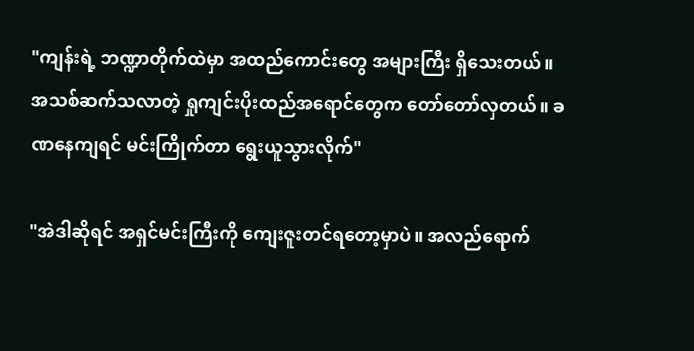"ကျန်းရဲ့ ဘဏ္ဍာတိုက်ထဲမှာ အထည်ကောင်းတွေ အများကြီး ရှိသေးတယ်။ အသစ်ဆက်သလာတဲ့ ရှုကျင်းပိုးထည်အရောင်တွေက တော်တော်လှတယ်။ ခဏနေကျရင် မင်းကြိုက်တာ ရွေးယူသွားလိုက်"

"အဲဒါဆိုရင် အရှင်မင်းကြီးကို ကျေးဇူးတင်ရတော့မှာပဲ။ အလည်ရောက်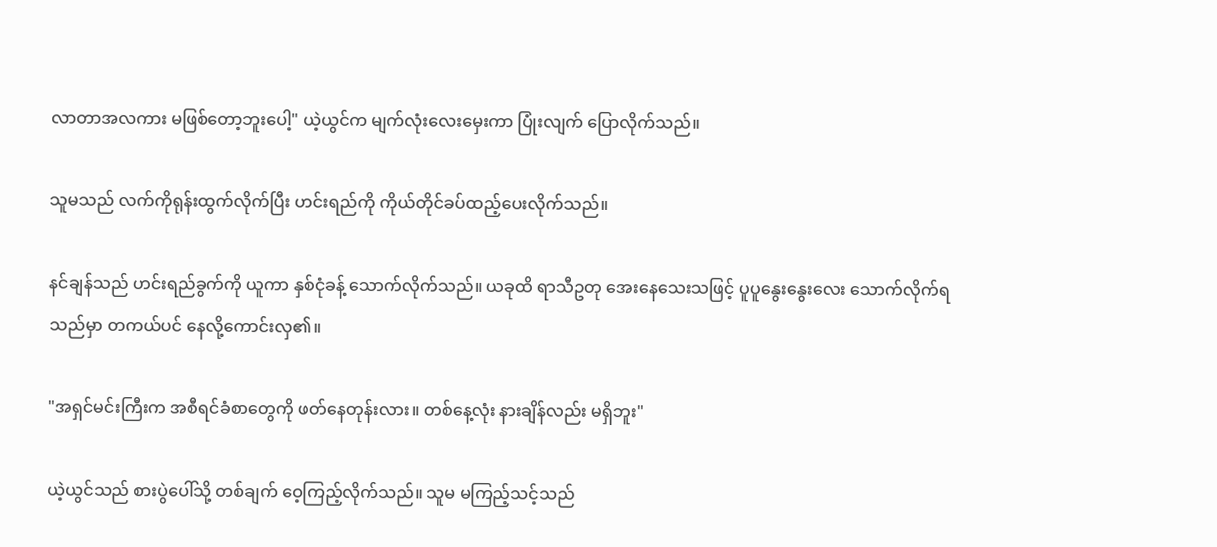လာတာအလကား မဖြစ်တော့ဘူးပေါ့" ယဲ့ယွင်က မျက်လုံးလေးမှေးကာ ပြုံးလျက် ပြောလိုက်သည်။

သူမသည် လက်ကိုရုန်းထွက်လိုက်ပြီး ဟင်းရည်ကို ကိုယ်တိုင်ခပ်ထည့်ပေးလိုက်သည်။

နင်ချန်သည် ဟင်းရည်ခွက်ကို ယူကာ နှစ်ငုံခန့် သောက်လိုက်သည်။ ယခုထိ ရာသီဥတု အေးနေသေးသဖြင့် ပူပူနွေးနွေးလေး သောက်လိုက်ရသည်မှာ တကယ်ပင် နေလို့ကောင်းလှ၏။

"အရှင်မင်းကြီးက အစီရင်ခံစာတွေကို ဖတ်နေတုန်းလား။ တစ်နေ့လုံး နားချိန်လည်း မရှိဘူး"

ယဲ့ယွင်သည် စားပွဲပေါ်သို့ တစ်ချက် ဝေ့ကြည့်လိုက်သည်။ သူမ မကြည့်သင့်သည်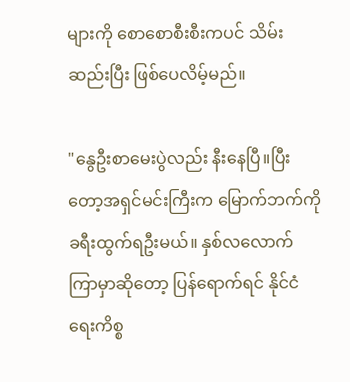များကို စောစောစီးစီးကပင် သိမ်းဆည်းပြီး ဖြစ်ပေလိမ့်မည်။

"နွေဦးစာမေးပွဲလည်း နီးနေပြီ။ပြီးတော့အရှင်မင်းကြီးက မြောက်ဘက်ကို ခရီးထွက်ရဦးမယ်။ နှစ်လလောက် ကြာမှာဆိုတော့ ပြန်ရောက်ရင် နိုင်ငံရေးကိစ္စ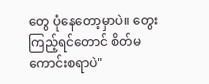တွေ ပုံနေတော့မှာပဲ။ တွေးကြည့်ရင်တောင် စိတ်မကောင်းစရာပဲ"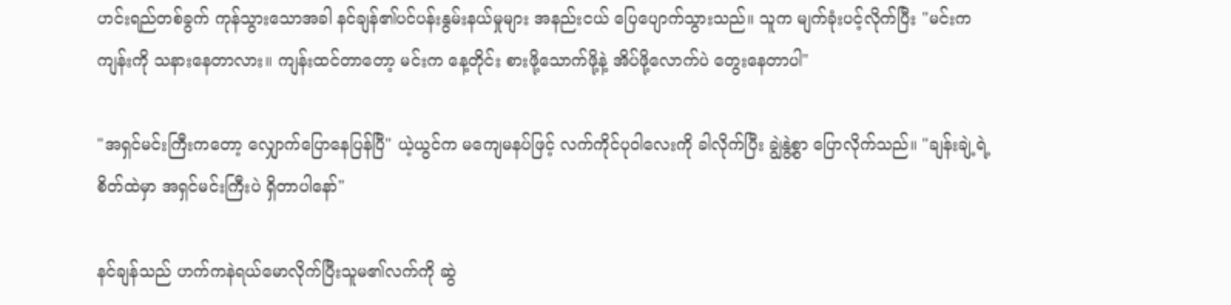ဟင်းရည်တစ်ခွက် ကုန်သွားသောအခါ နင်ချန်၏ပင်ပန်းနွမ်းနယ်မှုများ အနည်းငယ် ပြေပျောက်သွားသည်။ သူက မျက်ခုံးပင့်လိုက်ပြီး "မင်းက ကျန်းကို သနားနေတာလား။ ကျန်းထင်တာတော့ မင်းက နေ့တိုင်း စားဖို့သောက်ဖို့နဲ့ အိပ်ဖို့လောက်ပဲ တွေးနေတာပါ"

"အရှင်မင်းကြီးကတော့ လျှောက်ပြောနေပြန်ပြီ" ယဲ့ယွင်က မကျေမနပ်ဖြင့် လက်ကိုင်ပုဝါလေးကို ခါလိုက်ပြီး ချွဲနွဲ့စွာ ပြောလိုက်သည်။ "ချန်းချဲ့ရဲ့စိတ်ထဲမှာ အရှင်မင်းကြီးပဲ ရှိတာပါနော်"

နင်ချန်သည် ဟက်ကနဲရယ်မောလိုက်ပြီးသူမ၏လက်ကို ဆွဲ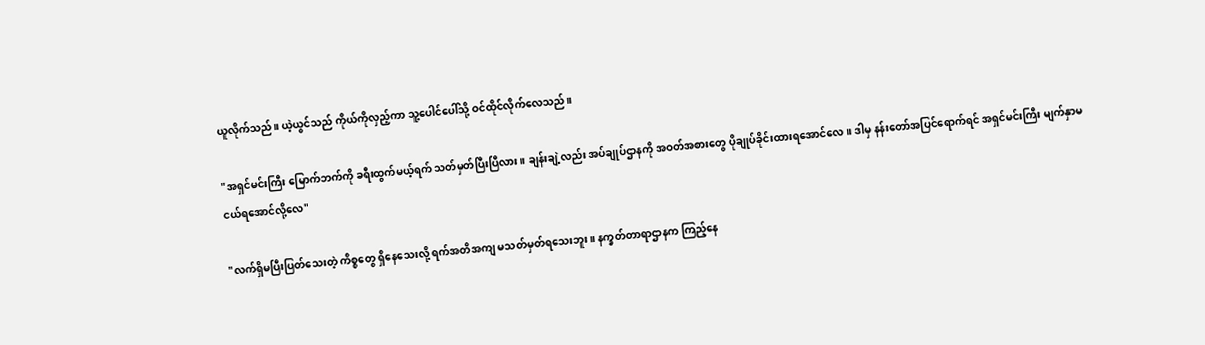ယူလိုက်သည်။ ယဲ့ယွင်သည် ကိုယ်ကိုလှည့်ကာ သူ့ပေါင်ပေါ်သို့ ဝင်ထိုင်လိုက်လေသည်။

"အရှင်မင်းကြီး မြောက်ဘက်ကို ခရီးထွက်မယ့်ရက် သတ်မှတ်ပြီးပြီလား။ ချန်းချဲ့လည်း အပ်ချုပ်ဌာနကို အဝတ်အစားတွေ ပိုချုပ်ခိုင်းထားရအောင်လေ။ ဒါမှ နန်းတော်အပြင်ရောက်ရင် အရှင်မင်းကြီး မျက်နှာမငယ်ရအောင်လို့လေ"

"လက်ရှိမပြီးပြတ်သေးတဲ့ ကိစ္စတွေ ရှိနေသေးလို့ ရက်အတိအကျ မသတ်မှတ်ရသေးဘူး။ နက္ခတ်တာရာဌာနက ကြည့်နေ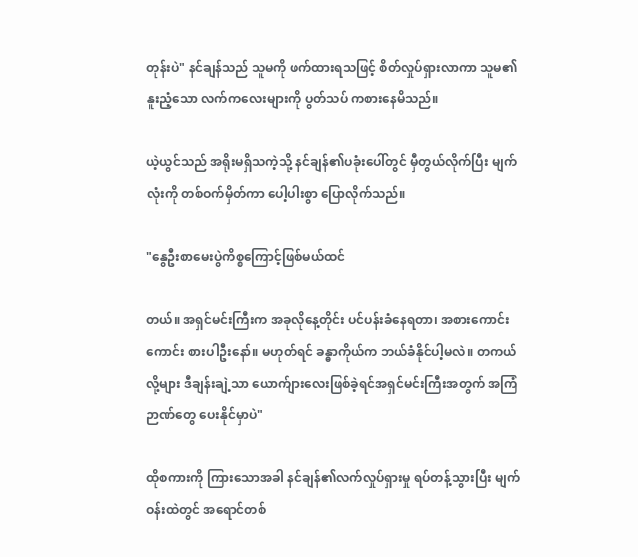တုန်းပဲ" နင်ချန်သည် သူမကို ဖက်ထားရသဖြင့် စိတ်လှုပ်ရှားလာကာ သူမ၏ နူးညံ့သော လက်ကလေးများကို ပွတ်သပ် ကစားနေမိသည်။

ယဲ့ယွင်သည် အရိုးမရှိသကဲ့သို့ နင်ချန်၏ပခုံးပေါ်တွင် မှီတွယ်လိုက်ပြီး မျက်လုံးကို တစ်ဝက်မှိတ်ကာ ပေါ့ပါးစွာ ပြောလိုက်သည်။

"နွေဦးစာမေးပွဲကိစ္စကြောင့်ဖြစ်မယ်ထင်

တယ်။ အရှင်မင်းကြီးက အခုလိုနေ့တိုင်း ပင်ပန်းခံနေရတာ၊ အစားကောင်းကောင်း စားပါဦးနော်။ မဟုတ်ရင် ခန္ဓာကိုယ်က ဘယ်ခံနိုင်ပါ့မလဲ။ တကယ်လို့များ ဒီချန်းချဲ့သာ ယောက်ျားလေးဖြစ်ခဲ့ရင်အရှင်မင်းကြီးအတွက် အကြံဉာဏ်တွေ ပေးနိုင်မှာပဲ"

ထိုစကားကို ကြားသောအခါ နင်ချန်၏လက်လှုပ်ရှားမှု ရပ်တန့်သွားပြီး မျက်ဝန်းထဲတွင် အရောင်တစ်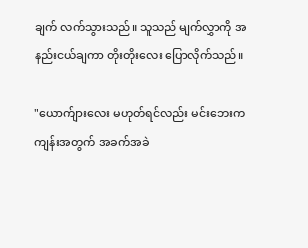ချက် လက်သွားသည်။ သူသည် မျက်လွှာကို အနည်းငယ်ချကာ တိုးတိုးလေး ပြောလိုက်သည်။

"ယောက်ျားလေး မဟုတ်ရင်လည်း မင်းဘေးက ကျန်းအတွက် အခက်အခဲ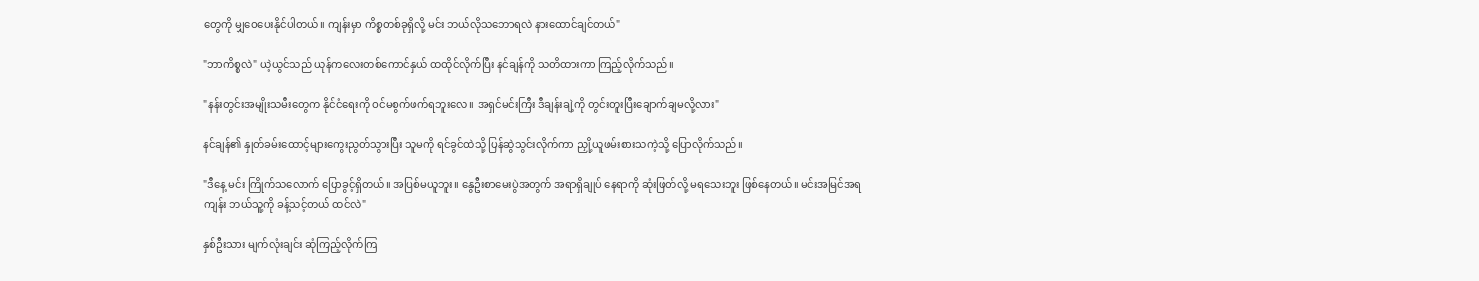တွေကို မျှဝေပေးနိုင်ပါတယ်။ ကျန်းမှာ ကိစ္စတစ်ခုရှိလို့ မင်း ဘယ်လိုသဘောရလဲ နားထောင်ချင်တယ်"

"ဘာကိစ္စလဲ" ယဲ့ယွင်သည် ယုန်ကလေးတစ်ကောင်နှယ် ထထိုင်လိုက်ပြီး နင်ချန်ကို သတိထားကာ ကြည့်လိုက်သည်။

"နန်းတွင်းအမျိုးသမီးတွေက နိုင်ငံရေးကို ဝင်မစွက်ဖက်ရဘူးလေ။ အရှင်မင်းကြီး ဒီချန်းချဲ့ကို တွင်းတူးပြီးချောက်ချမလို့လား"

နင်ချန်၏ နှုတ်ခမ်းထောင့်များကွေးညွတ်သွားပြီး သူမကို ရင်ခွင်ထဲသို့ ပြန်ဆွဲသွင်းလိုက်ကာ ညှို့ယူဖမ်းစားသကဲ့သို့ ပြောလိုက်သည်။

"ဒီနေ့ မင်း ကြိုက်သလောက် ပြောခွင့်ရှိတယ်။ အပြစ်မယူဘူး။ နွေဦးစာမေးပွဲအတွက် အရာရှိချုပ် နေရာကို ဆုံးဖြတ်လို့ မရသေးဘူး ဖြစ်နေတယ်။ မင်းအမြင်အရ ကျန်း ဘယ်သူ့ကို ခန့်သင့်တယ် ထင်လဲ"

နှစ်ဦးသား မျက်လုံးချင်း ဆုံကြည့်လိုက်ကြ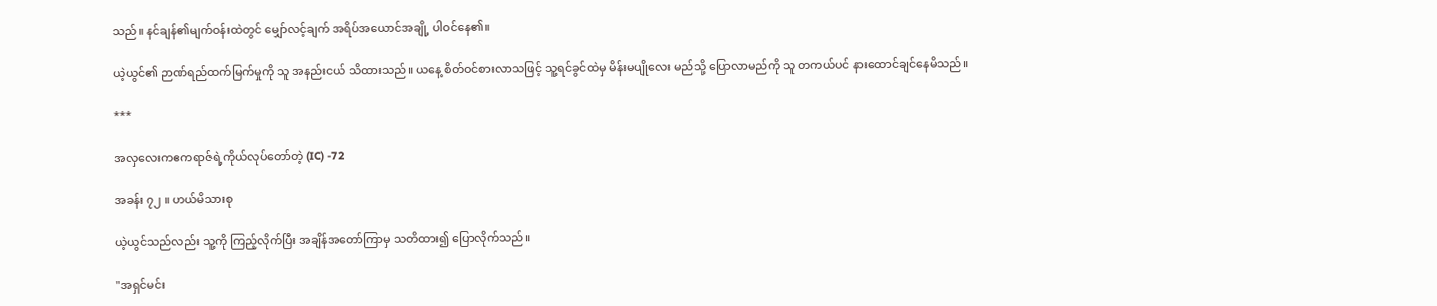သည်။ နင်ချန်၏မျက်ဝန်းထဲတွင် မျှော်လင့်ချက် အရိပ်အယောင်အချို့ ပါဝင်နေ၏။

ယဲ့ယွင်၏ ဉာဏ်ရည်ထက်မြက်မှုကို သူ အနည်းငယ် သိထားသည်။ ယနေ့ စိတ်ဝင်စားလာသဖြင့် သူ့ရင်ခွင်ထဲမှ မိန်းမပျိုလေး မည်သို့ ပြောလာမည်ကို သူ တကယ်ပင် နားထောင်ချင်နေမိသည်။

***

အလှလေးကဧကရာဇ်ရဲ့ကိုယ်လုပ်တော်တဲ့ (IC) -72

အခန်း ၇၂ ။ ဟယ်မိသားစု

ယဲ့ယွင်သည်လည်း သူ့ကို ကြည့်လိုက်ပြီး အချိန်အတော်ကြာမှ သတိထား၍ ပြောလိုက်သည်။

"အရှင်မင်း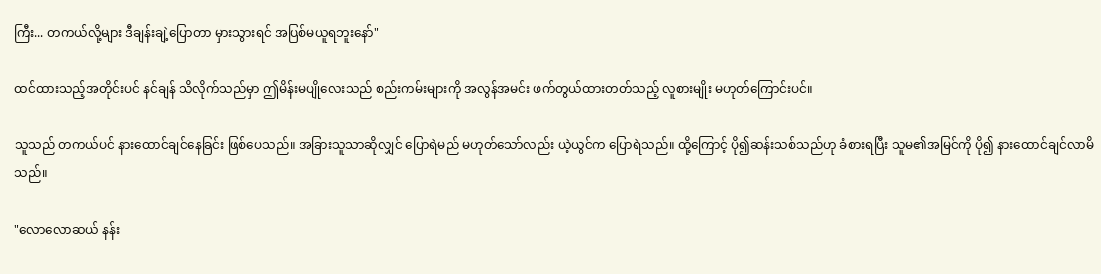ကြီး... တကယ်လို့များ ဒီချန်းချဲ့ပြောတာ မှားသွားရင် အပြစ်မယူရဘူးနော်"

ထင်ထားသည့်အတိုင်းပင် နင်ချန် သိလိုက်သည်မှာ ဤမိန်းမပျိုလေးသည် စည်းကမ်းများကို အလွန်အမင်း ဖက်တွယ်ထားတတ်သည့် လူစားမျိုး မဟုတ်ကြောင်းပင်။

သူသည် တကယ်ပင် နားထောင်ချင်နေခြင်း ဖြစ်ပေသည်။ အခြားသူသာဆိုလျှင် ပြောရဲမည် မဟုတ်သော်လည်း ယဲ့ယွင်က ပြောရဲသည်။ ထို့ကြောင့် ပို၍ဆန်းသစ်သည်ဟု ခံစားရပြီး သူမ၏အမြင်ကို ပို၍ နားထောင်ချင်လာမိသည်။

"လောလောဆယ် နန်း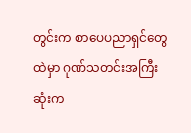တွင်းက စာပေပညာရှင်တွေထဲမှာ ဂုဏ်သတင်းအကြီးဆုံးက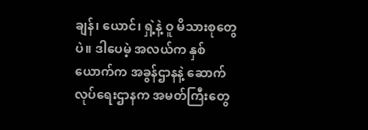ချန်၊ ယောင်၊ ရှဲ့နဲ့ ဝူ မိသားစုတွေပဲ။ ဒါပေမဲ့ အလယ်က နှစ်ယောက်က အခွန်ဌာနနဲ့ ဆောက်လုပ်ရေးဌာနက အမတ်ကြီးတွေ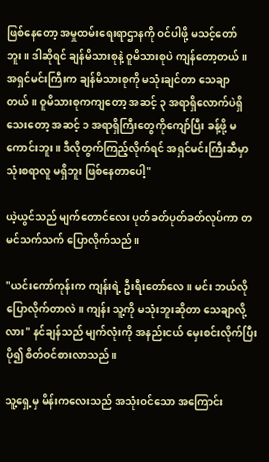ဖြစ်နေတော့ အမှုထမ်းရေးရာဌာနကို ဝင်ပါဖို့ မသင့်တော်ဘူး။ ဒါဆိုရင် ချန်မိသားစုနဲ့ ဝူမိသားစုပဲ ကျန်တော့တယ်။ အရှင်မင်းကြီးက ချန်မိသားစုကို မသုံးချင်တာ သေချာတယ်။ ဝူမိသားစုကကျတော့ အဆင့် ၃ အရာရှိလောက်ပဲရှိသေးတော့ အဆင့် ၁ အရာရှိကြီးတွေကိုကျော်ပြီး ခန့်ဖို့ မကောင်းဘူး။ ဒီလိုတွက်ကြည့်လိုက်ရင် အရှင်မင်းကြီးဆီမှာ သုံးစရာလူ မရှိဘူး ဖြစ်နေတာပေါ့"

ယဲ့ယွင်သည် မျက်တောင်လေး ပုတ်ခတ်ပုတ်ခတ်လုပ်ကာ တမင်သက်သက် ပြောလိုက်သည်။

"ယင်းကော်ကုန်းက ကျန်းရဲ့ ဦးရီးတော်လေ။ မင်း ဘယ်လိုပြောလိုက်တာလဲ။ ကျန်း သူ့ကို မသုံးဘူးဆိုတာ သေချာလို့လား" နင်ချန်သည် မျက်လုံးကို အနည်းငယ် မှေးစင်းလိုက်ပြီး ပို၍ စိတ်ဝင်စားလာသည်။

သူ့ရှေ့မှ မိန်းကလေးသည် အသုံးဝင်သော အကြောင်း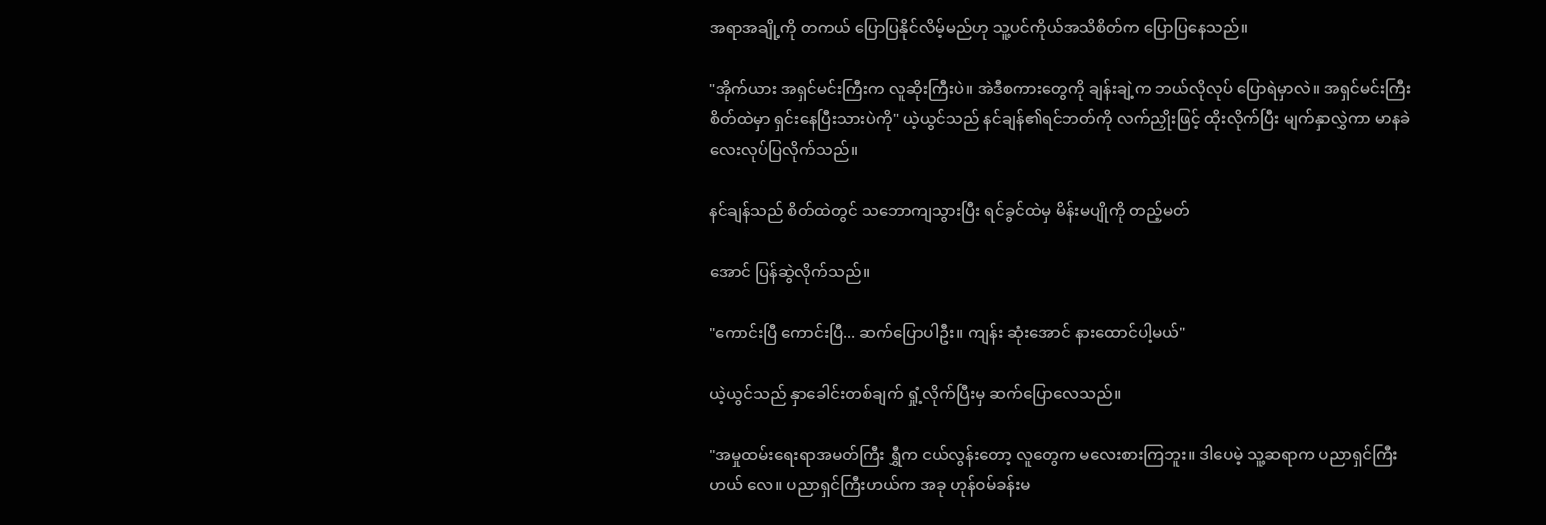အရာအချို့ကို တကယ် ပြောပြနိုင်လိမ့်မည်ဟု သူ့ပင်ကိုယ်အသိစိတ်က ပြောပြနေသည်။

"အိုက်ယား အရှင်မင်းကြီးက လူဆိုးကြီးပဲ။ အဲဒီစကားတွေကို ချန်းချဲ့က ဘယ်လိုလုပ် ပြောရဲမှာလဲ။ အရှင်မင်းကြီးစိတ်ထဲမှာ ရှင်းနေပြီးသားပဲကို" ယဲ့ယွင်သည် နင်ချန်၏ရင်ဘတ်ကို လက်ညှိုးဖြင့် ထိုးလိုက်ပြီး မျက်နှာလွှဲကာ မာနခဲလေးလုပ်ပြလိုက်သည်။

နင်ချန်သည် စိတ်ထဲတွင် သဘောကျသွားပြီး ရင်ခွင်ထဲမှ မိန်းမပျိုကို တည့်မတ်

အောင် ပြန်ဆွဲလိုက်သည်။

"ကောင်းပြီ ကောင်းပြီ... ဆက်ပြောပါဦး။ ကျန်း ဆုံးအောင် နားထောင်ပါ့မယ်"

ယဲ့ယွင်သည် နှာခေါင်းတစ်ချက် ရှုံ့လိုက်ပြီးမှ ဆက်ပြောလေသည်။

"အမှုထမ်းရေးရာအမတ်ကြီး ရွှီက ငယ်လွန်းတော့ လူတွေက မလေးစားကြဘူး။ ဒါပေမဲ့ သူ့ဆရာက ပညာရှင်ကြီးဟယ် လေ။ ပညာရှင်ကြီးဟယ်က အခု ဟုန်ဝမ်ခန်းမ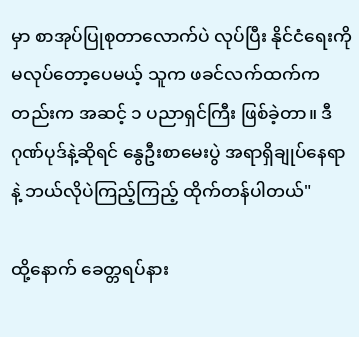မှာ စာအုပ်ပြုစုတာလောက်ပဲ လုပ်ပြီး နိုင်ငံရေးကို မလုပ်တော့ပေမယ့် သူက ဖခင်လက်ထက်ကတည်းက အဆင့် ၁ ပညာရှင်ကြီး ဖြစ်ခဲ့တာ။ ဒီဂုဏ်ပုဒ်နဲ့ဆိုရင် နွေဦးစာမေးပွဲ အရာရှိချုပ်နေရာနဲ့ ဘယ်လိုပဲကြည့်ကြည့် ထိုက်တန်ပါတယ်"

ထို့နောက် ခေတ္တရပ်နား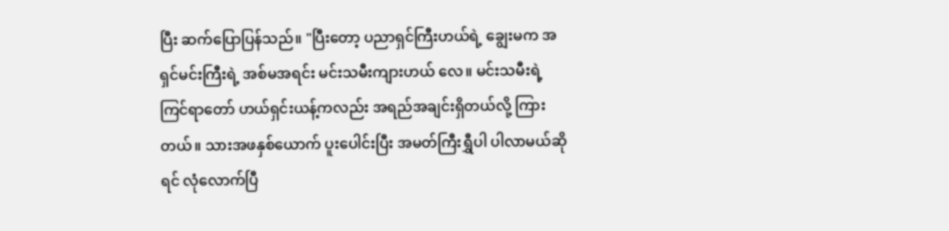ပြီး ဆက်ပြောပြန်သည်။ "ပြီးတော့ ပညာရှင်ကြီးဟယ်ရဲ့ ချွေးမက အရှင်မင်းကြီးရဲ့ အစ်မအရင်း မင်းသမီးကျားဟယ် လေ။ မင်းသမီးရဲ့ကြင်ရာတော် ဟယ်ရှင်းယန့်ကလည်း အရည်အချင်းရှိတယ်လို့ ကြားတယ်။ သားအဖနှစ်ယောက် ပူးပေါင်းပြီး အမတ်ကြီးရွှီပါ ပါလာမယ်ဆိုရင် လုံလောက်ပြီ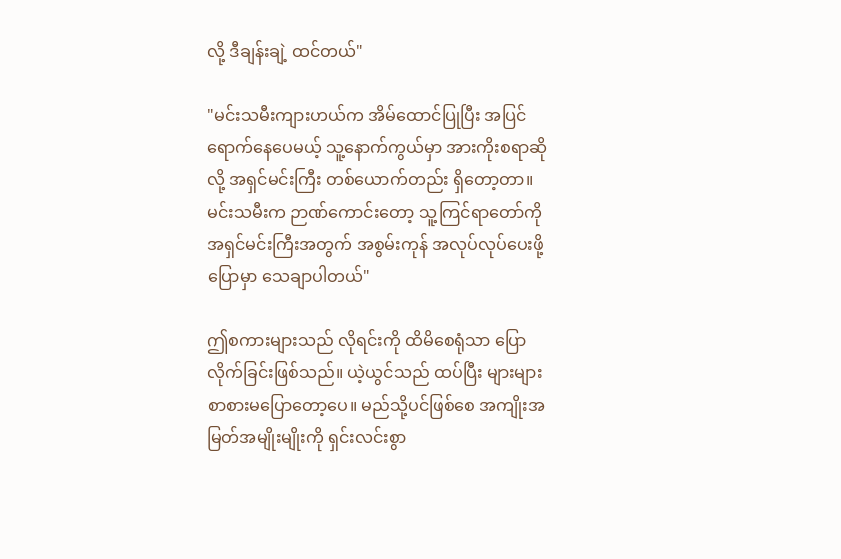လို့ ဒီချန်းချဲ့ ထင်တယ်"

"မင်းသမီးကျားဟယ်က အိမ်ထောင်ပြုပြီး အပြင်ရောက်နေပေမယ့် သူ့နောက်ကွယ်မှာ အားကိုးစရာဆိုလို့ အရှင်မင်းကြီး တစ်ယောက်တည်း ရှိတော့တာ။ မင်းသမီးက ဉာဏ်ကောင်းတော့ သူ့ကြင်ရာတော်ကို အရှင်မင်းကြီးအတွက် အစွမ်းကုန် အလုပ်လုပ်ပေးဖို့ပြောမှာ သေချာပါတယ်"

ဤစကားများသည် လိုရင်းကို ထိမိစေရုံသာ ပြောလိုက်ခြင်းဖြစ်သည်။ ယဲ့ယွင်သည် ထပ်ပြီး များများစာစားမပြောတော့ပေ။ မည်သို့ပင်ဖြစ်စေ အကျိုးအမြတ်အမျိုးမျိုးကို ရှင်းလင်းစွာ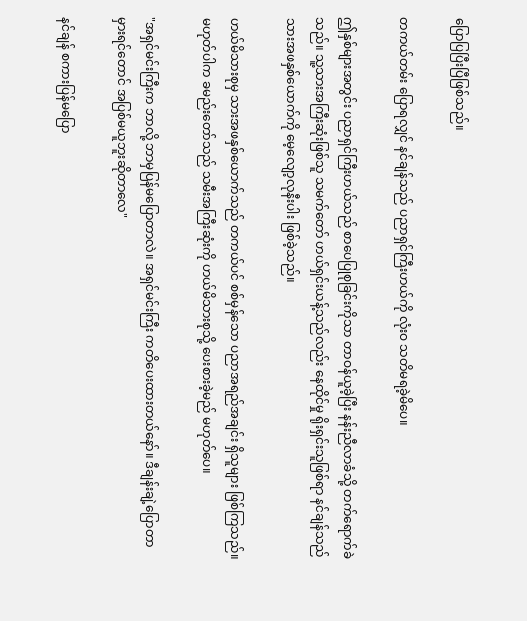ပြောပြပြီးပြီဖြစ်သည်။

တကယ်တမ်း ပြောရလျှင် နင်ချန်သည် ပညာရှင်ကြီးဟယ်ကို လုံးဝ သတိမရခဲ့မိပေ။

ဤနှစ်များအတွင်း ပညာရှင်ကြီးဟယ်သည် စာပေပြုစုခြင်းကိုသာ တာဝန်ယူခဲ့ပြီး နန်းညီလာခံသို့ တက်ရောက်ခဲသည်။ သူ့သားအကြီးဆုံးဖြစ်သူ သမက်တော် ဟယ်ရှင်းယန့်သည်လည်း နေထိုင်မှု ရိုးရှင်းသူဖြစ်ရာ နင်ချန်သည် သားအဖနှစ်ယောက်ကို မေ့လျော့လုနီးပါး ဖြစ်ခဲ့သည်။

ဟယ်မိသားစုမှ သားအဖနှစ်ယောက်သည် တကယ်ပင် စစ်မှန်သော ပညာအရည်အချင်း ရှိသူများ ဖြစ်ကြသည်။ မဟုတ်ပါက ခမည်းတော်သည် သမီးအကြီးဆုံးကို ဟယ်မိသားစုသို့ ပေးစားခဲ့မည် မဟုတ်ပေ။

"အရှင်မင်းကြီးက ဘာလို့ ဘာမှပြန်မပြောတာလဲ။ အရှင်မင်းကြီး ကတိပေးထားတယ်နော်။ ဒီချန်းချဲ့ပြောတာမှားရင်တောင် အပြစ်မယူဘူးဆိုတာလေ"

နင်ချန် စကားပြန်မပြော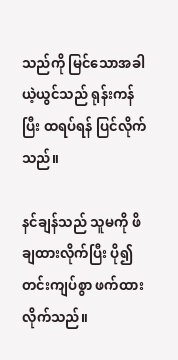သည်ကို မြင်သောအခါ ယဲ့ယွင်သည် ရုန်းကန်ပြီး ထရပ်ရန် ပြင်လိုက်သည်။

နင်ချန်သည် သူမကို ဖိချထားလိုက်ပြီး ပို၍တင်းကျပ်စွာ ဖက်ထားလိုက်သည်။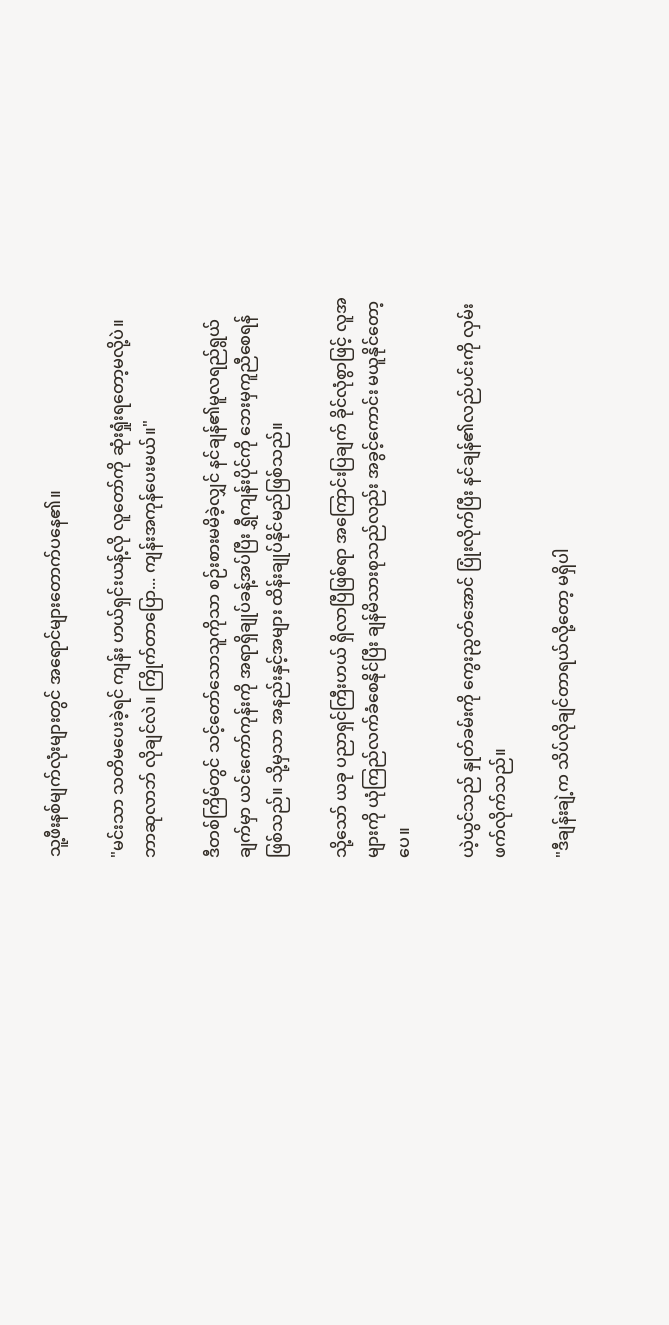သူ့ဖီးနစ်မျက်လုံးများတွင် အရောင်များတောက်ပနေ၏။

"မင်းသာ သတိမပေးခဲ့ရင် ကျန်း ဟယ်ရှင်းယန့်လို လူတော်ကို ဆုံးရှုံးရတော့မလို့ပဲ။ ဘာဆုလာဘ် လိုချင်လဲ။ ကြိုက်တာပြော... ကျန်းအကုန်ပေးမယ်။"

ဒီတစ်ကြိမ်တွင် သင့်တော်သောသူကိုသာ စဉ်းစားမမိခဲ့လျှင် နင်ချန်၏မူလရည်ရွယ်ချက်မှာ ယင်းကော်ကုန်းကို အရာရှိချုပ်ခန့်အပ်ပြီး ရွှီကျန်းပိုင်ကို ဘေးမှကူညီစေရန်ဖြစ်သည်။ သို့မှသာ အနည်းနှင့်အများ ထိန်းချုပ်နိုင်မည်ဖြစ်သည်။

သို့သော် ယခု ပညာရှင်ကြီးဟယ် ရှိလာပြီဖြစ်ရာ အကြောင်းပြချက် ခိုင်လုံစွာဖြင့် လူအများကို ယုံကြည်လက်ခံစေနိုင်ပြီး ချန်မိသားစုသည်လည်း အခွင့်ကောင်း မယူနိုင်တော့ပေ။

ယဲ့ယွင်သည် နှုတ်ခမ်းကို ကွေးညွတ်အောင် ပြုံးလိုက်ပြီး နင်ချန်၏လည်ပင်းကို လှမ်းဖက်လိုက်သည်။

"ဒီချန်းချဲ့က သိပ်လိုချင်တာရယ်လို့တော့ မရှိပါ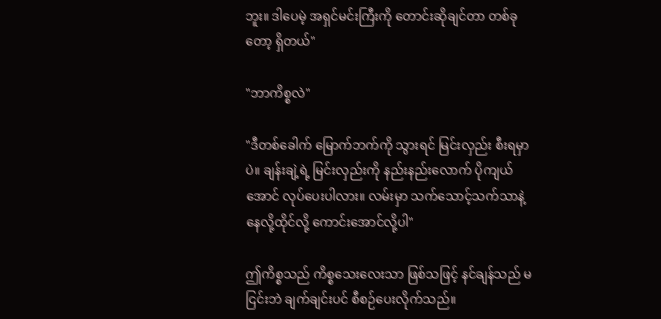ဘူး။ ဒါပေမဲ့ အရှင်မင်းကြီးကို တောင်းဆိုချင်တာ တစ်ခုတော့ ရှိတယ်"

"ဘာကိစ္စလဲ"

"ဒီတစ်ခေါက် မြောက်ဘက်ကို သွားရင် မြင်းလှည်း စီးရမှာပဲ။ ချန်းချဲ့ရဲ့ မြင်းလှည်းကို နည်းနည်းလောက် ပိုကျယ်အောင် လုပ်ပေးပါလား။ လမ်းမှာ သက်သောင့်သက်သာနဲ့နေလို့ထိုင်လို့ ကောင်းအောင်လို့ပါ"

ဤကိစ္စသည် ကိစ္စသေးလေးသာ ဖြစ်သဖြင့် နင်ချန်သည် မငြင်းဘဲ ချက်ချင်းပင် စီစဉ်ပေးလိုက်သည်။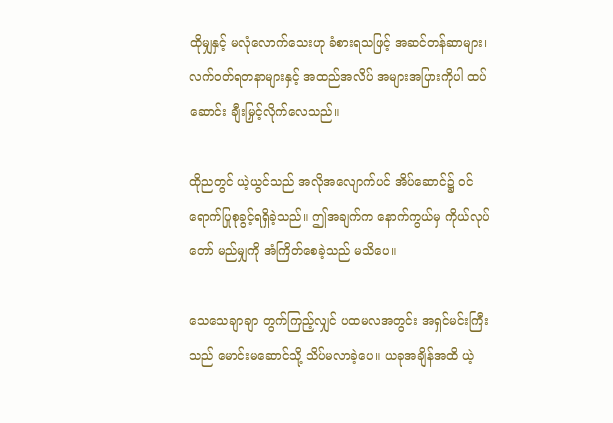ထိုမျှနှင့် မလုံလောက်သေးဟု ခံစားရသဖြင့် အဆင်တန်ဆာများ၊ လက်ဝတ်ရတနာများနှင့် အထည်အလိပ် အများအပြားကိုပါ ထပ်ဆောင်း ချီးမြှင့်လိုက်လေသည်။

ထိုညတွင် ယဲ့ယွင်သည် အလိုအလျောက်ပင် အိပ်ဆောင်၌ ဝင်ရောက်ပြုစုခွင့်ရရှိခဲ့သည်။ ဤအချက်က နောက်ကွယ်မှ ကိုယ်လုပ်တော် မည်မျှကို အံကြိတ်စေခဲ့သည် မသိပေ။

သေသေချာချာ တွက်ကြည့်လျှင် ပထမလအတွင်း အရှင်မင်းကြီးသည် မောင်းမဆောင်သို့ သိပ်မလာခဲ့ပေ။ ယခုအချိန်အထိ ယဲ့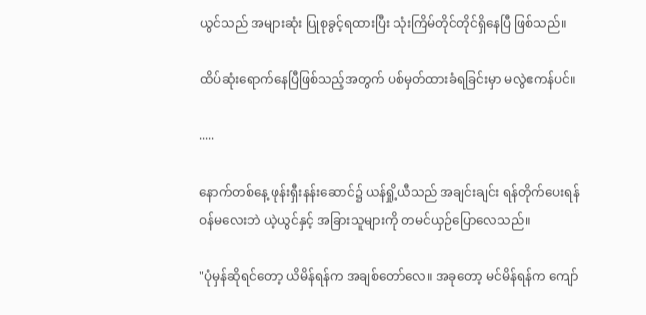ယွင်သည် အများဆုံး ပြုစုခွင့်ရထားပြီး သုံးကြိမ်တိုင်တိုင်ရှိနေပြီ ဖြစ်သည်။

ထိပ်ဆုံးရောက်နေပြီဖြစ်သည့်အတွက် ပစ်မှတ်ထားခံရခြင်းမှာ မလွဲဧကန်ပင်။

.....

နောက်တစ်နေ့ ဖုန်းရှီးနန်းဆောင်၌ ယန်ရှို့ယီသည် အချင်းချင်း ရန်တိုက်ပေးရန် ဝန်မလေးဘဲ ယဲ့ယွင်နှင့် အခြားသူများကို တမင်ယှဉ်ပြောလေသည်။

"ပုံမှန်ဆိုရင်တော့ ယိမိန်ရန်က အချစ်တော်လေ။ အခုတော့ မင်မိန်ရန်က ကျော်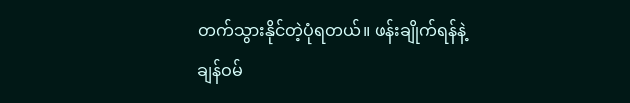တက်သွားနိုင်တဲ့ပုံရတယ်။ ဖန်းချိုက်ရန်နဲ့ ချန်ဝမ်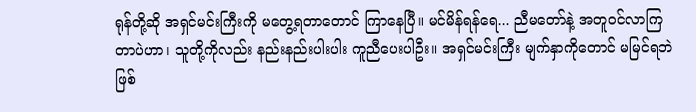ရုန်တို့ဆို အရှင်မင်းကြီးကို မတွေ့ရတာတောင် ကြာနေပြီ။ မင်မိန်ရန်ရေ... ညီမတော်နဲ့ အတူဝင်လာကြတာပဲဟာ၊ သူတို့ကိုလည်း နည်းနည်းပါးပါး ကူညီပေးပါဦး။ အရှင်မင်းကြီး မျက်နှာကိုတောင် မမြင်ရဘဲ ဖြစ်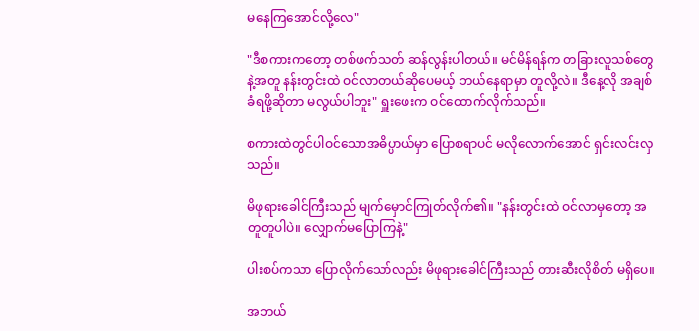မနေကြအောင်လို့လေ"

"ဒီစကားကတော့ တစ်ဖက်သတ် ဆန်လွန်းပါတယ်။ မင်မိန်ရန်က တခြားလူသစ်တွေနဲ့အတူ နန်းတွင်းထဲ ဝင်လာတယ်ဆိုပေမယ့် ဘယ်နေရာမှာ တူလို့လဲ။ ဒီနေ့လို အချစ်ခံရဖို့ဆိုတာ မလွယ်ပါဘူး" ရှူးဖေးက ဝင်ထောက်လိုက်သည်။

စကားထဲတွင်ပါဝင်သောအဓိပ္ပာယ်မှာ ပြောစရာပင် မလိုလောက်အောင် ရှင်းလင်းလှသည်။

မိဖုရားခေါင်ကြီးသည် မျက်မှောင်ကြုတ်လိုက်၏။ "နန်းတွင်းထဲ ဝင်လာမှတော့ အတူတူပါပဲ။ လျှောက်မပြောကြနဲ့"

ပါးစပ်ကသာ ပြောလိုက်သော်လည်း မိဖုရားခေါင်ကြီးသည် တားဆီးလိုစိတ် မရှိပေ။

အဘယ်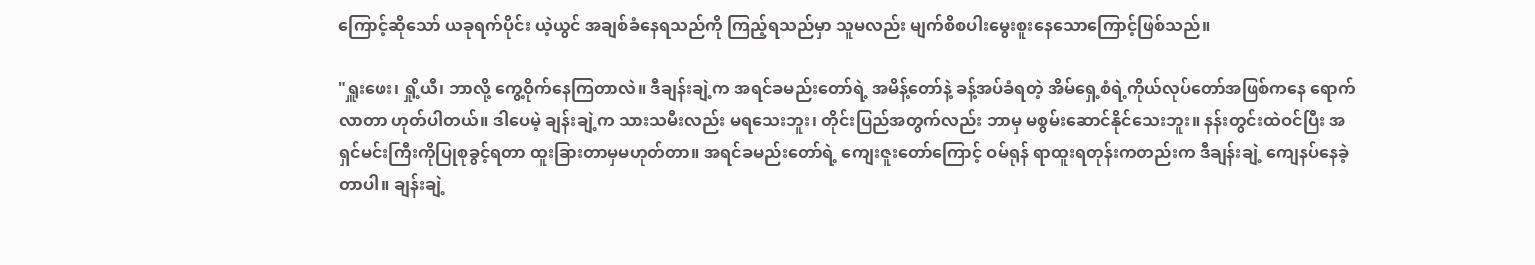ကြောင့်ဆိုသော် ယခုရက်ပိုင်း ယဲ့ယွင် အချစ်ခံနေရသည်ကို ကြည့်ရသည်မှာ သူမလည်း မျက်စိစပါးမွေးစူးနေသောကြောင့်ဖြစ်သည်။

"ရှူးဖေး၊ ရှို့ယီ၊ ဘာလို့ ကွေ့ဝိုက်နေကြတာလဲ။ ဒီချန်းချဲ့က အရင်ခမည်းတော်ရဲ့ အမိန့်တော်နဲ့ ခန့်အပ်ခံရတဲ့ အိမ်ရှေ့စံရဲ့ကိုယ်လုပ်တော်အဖြစ်ကနေ ရောက်လာတာ ဟုတ်ပါတယ်။ ဒါပေမဲ့ ချန်းချဲ့က သားသမီးလည်း မရသေးဘူး၊ တိုင်းပြည်အတွက်လည်း ဘာမှ မစွမ်းဆောင်နိုင်သေးဘူး။ နန်းတွင်းထဲဝင်ပြီး အရှင်မင်းကြီးကိုပြုစုခွင့်ရတာ ထူးခြားတာမှမဟုတ်တာ။ အရင်ခမည်းတော်ရဲ့ ကျေးဇူးတော်ကြောင့် ဝမ်ရုန် ရာထူးရတုန်းကတည်းက ဒီချန်းချဲ့ ကျေနပ်နေခဲ့တာပါ။ ချန်းချဲ့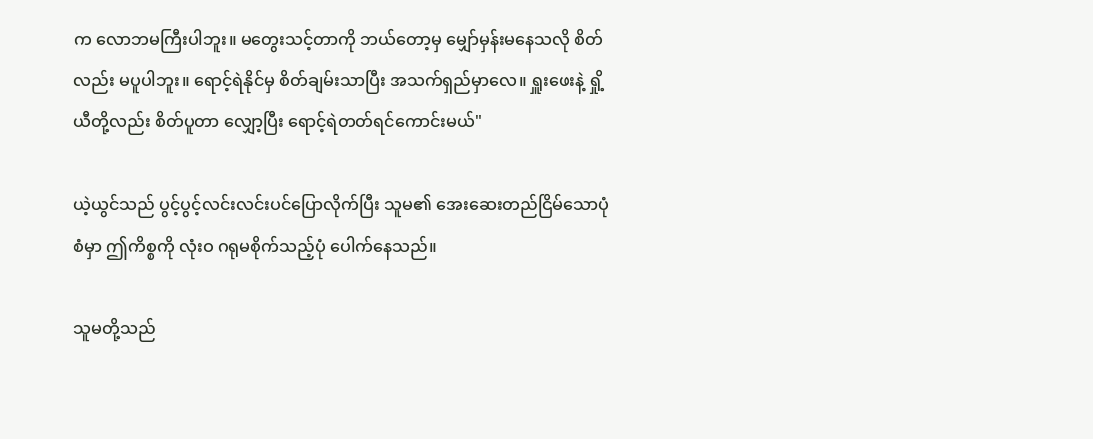က လောဘမကြီးပါဘူး။ မတွေးသင့်တာကို ဘယ်တော့မှ မျှော်မှန်းမနေသလို စိတ်လည်း မပူပါဘူး။ ရောင့်ရဲနိုင်မှ စိတ်ချမ်းသာပြီး အသက်ရှည်မှာလေ။ ရှူးဖေးနဲ့ ရှို့ယီတို့လည်း စိတ်ပူတာ လျှော့ပြီး ရောင့်ရဲတတ်ရင်ကောင်းမယ်"

ယဲ့ယွင်သည် ပွင့်ပွင့်လင်းလင်းပင်ပြောလိုက်ပြီး သူမ၏ အေးဆေးတည်ငြိမ်သောပုံစံမှာ ဤကိစ္စကို လုံးဝ ဂရုမစိုက်သည့်ပုံ ပေါက်နေသည်။

သူမတို့သည်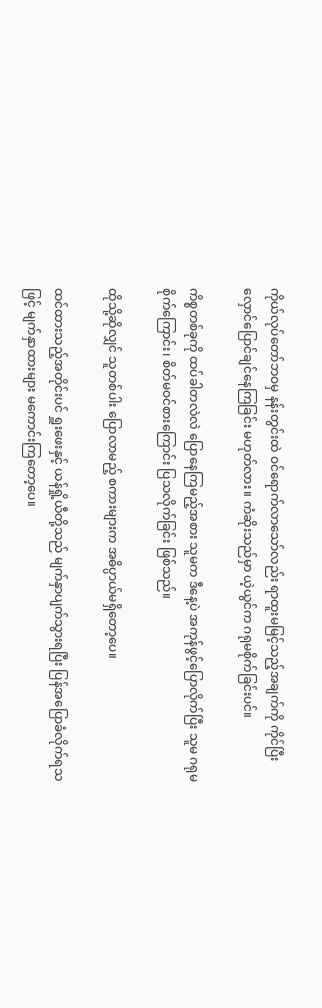ကိုယ်လုပ်တော်ဘဝမှ နန်းတွင်းထဲ ဝင်ရောက်လာသော်လည်း ရာထူးမမြင့်သည့်အချက်ကို ကိုင်ပြီးလှောင်ပြောင်ချင်နေကြခြင်း မဟုတ်လား။ ကံဆိုးသည်မှာ ယဲ့ယွင်က ဂရုမစိုက်ခြင်းပင်။

ကိစ္စတစ်ခုကို ထပ်ခါတလဲလဲ ပြောနေကြမည့်အစား သူမက ဒီနေ့ပဲ အကုန်ဖွင့်ပြောလိုက်ပြီး သူမ ဂရုမစိုက်ကြောင်း၊ စိတ်မဝင်စားကြောင်း ပြသလိုက်ခြင်း ဖြစ်သည်။

ထိုသို့ဆိုလျှင် သူတစ်ပါး ပြောလာမည့် စကားများက အဓိပ္ပာယ်မရှိတော့ပေ။

ထင်ထားသည့်အတိုင်းပင် ရှူးဖေးနှင့် ယန်ရှို့ယီတို့သည် မျက်နှာပျက်သွားရပြီး ပြန်အပြောခံလိုက်ရသဖြင့် မျက်နှာထားများ မကောင်းကြတော့ပေ။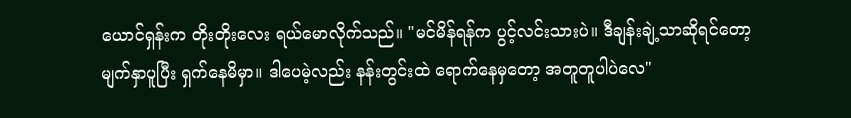ယောင်ရှန်းက တိုးတိုးလေး ရယ်မောလိုက်သည်။ "မင်မိန်ရန်က ပွင့်လင်းသားပဲ။ ဒီချန်းချဲ့သာဆိုရင်တော့ မျက်နှာပူပြီး ရှက်နေမိမှာ။ ဒါပေမဲ့လည်း နန်းတွင်းထဲ ရောက်နေမှတော့ အတူတူပါပဲလေ"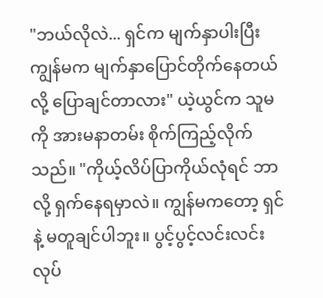"ဘယ်လိုလဲ... ရှင်က မျက်နှာပါးပြီး ကျွန်မက မျက်နှာပြောင်တိုက်နေတယ်လို့ ပြောချင်တာလား" ယဲ့ယွင်က သူမကို အားမနာတမ်း စိုက်ကြည့်လိုက်သည်။ "ကိုယ့်လိပ်ပြာကိုယ်လုံရင် ဘာလို့ ရှက်နေရမှာလဲ။ ကျွန်မကတော့ ရှင်နဲ့ မတူချင်ပါဘူး။ ပွင့်ပွင့်လင်းလင်း လုပ်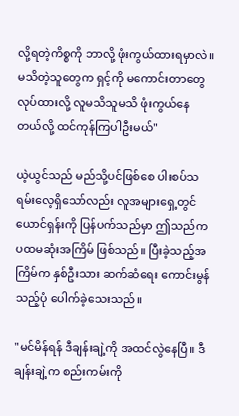လို့ရတဲ့ကိစ္စကို ဘာလို့ ဖုံးကွယ်ထားရမှာလဲ။ မသိတဲ့သူတွေက ရှင့်ကို မကောင်းတာတွေ လုပ်ထားလို့ လူမသိသူမသိ ဖုံးကွယ်နေတယ်လို့ ထင်ကုန်ကြပါဦးမယ်"

ယဲ့ယွင်သည် မည်သို့ပင်ဖြစ်စေ ပါးစပ်သရမ်းလေ့ရှိသော်လည်း လူအများရှေ့တွင် ယောင်ရှန်းကို ပြန်ပက်သည်မှာ ဤသည်က ပထမဆုံးအကြိမ် ဖြစ်သည်။ ပြီးခဲ့သည့်အကြိမ်က နှစ်ဦးသား ဆက်ဆံရေး ကောင်းမွန်သည့်ပုံ ပေါက်ခဲ့သေးသည်။

"မင်မိန်ရန် ဒီချန်းချဲ့ကို အထင်လွဲနေပြီ။ ဒီချန်းချဲ့က စည်းကမ်းကို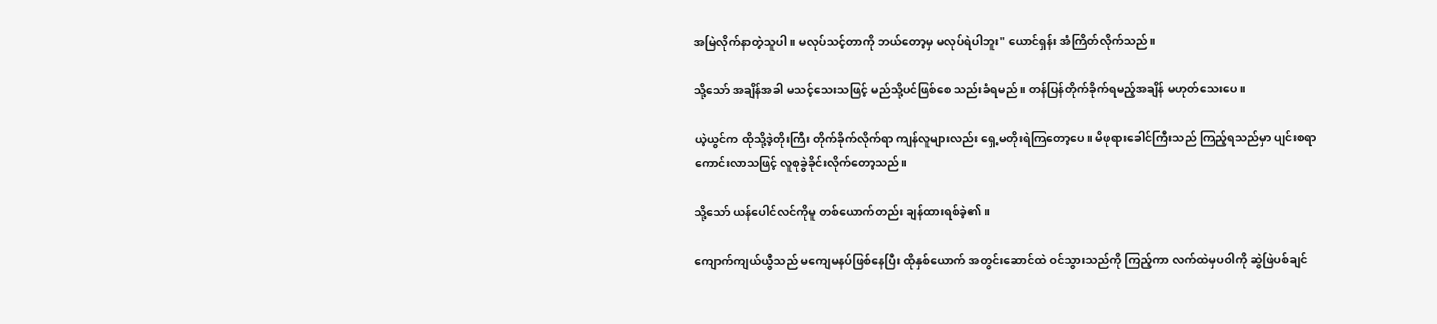အမြဲလိုက်နာတဲ့သူပါ။ မလုပ်သင့်တာကို ဘယ်တော့မှ မလုပ်ရဲပါဘူး" ယောင်ရှန်း အံကြိတ်လိုက်သည်။

သို့သော် အချိန်အခါ မသင့်သေးသဖြင့် မည်သို့ပင်ဖြစ်စေ သည်းခံရမည်။ တန်ပြန်တိုက်ခိုက်ရမည့်အချိန် မဟုတ်သေးပေ။

ယဲ့ယွင်က ထိုသို့ဒဲ့တိုးကြီး တိုက်ခိုက်လိုက်ရာ ကျန်လူများလည်း ရှေ့မတိုးရဲကြတော့ပေ။ မိဖုရားခေါင်ကြီးသည် ကြည့်ရသည်မှာ ပျင်းစရာကောင်းလာသဖြင့် လူစုခွဲခိုင်းလိုက်တော့သည်။

သို့သော် ယန်ပေါင်လင်ကိုမူ တစ်ယောက်တည်း ချန်ထားရစ်ခဲ့၏။

ကျောက်ကျယ်ယွီသည် မကျေမနပ်ဖြစ်နေပြီး ထိုနှစ်ယောက် အတွင်းဆောင်ထဲ ဝင်သွားသည်ကို ကြည့်ကာ လက်ထဲမှပဝါကို ဆွဲဖြဲပစ်ချင်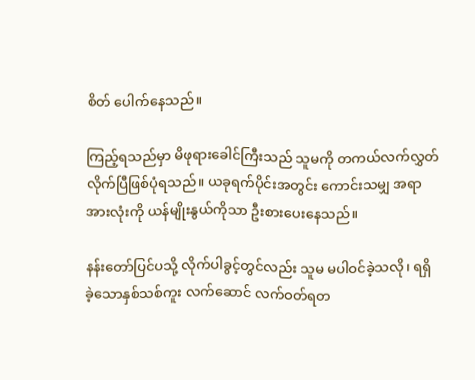စိတ် ပေါက်နေသည်။

ကြည့်ရသည်မှာ မိဖုရားခေါင်ကြီးသည် သူမကို တကယ်လက်လွှတ်လိုက်ပြီဖြစ်ပုံရသည်။ ယခုရက်ပိုင်းအတွင်း ကောင်းသမျှ အရာအားလုံးကို ယန်မျိုးနွယ်ကိုသာ ဦးစားပေးနေသည်။

နန်းတော်ပြင်ပသို့ လိုက်ပါခွင့်တွင်လည်း သူမ မပါဝင်ခဲ့သလို၊ ရရှိခဲ့သောနှစ်သစ်ကူး လက်ဆောင် လက်ဝတ်ရတ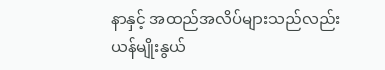နာနှင့် အထည်အလိပ်များသည်လည်း ယန်မျိုးနွယ်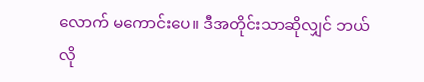လောက် မကောင်းပေ။ ဒီအတိုင်းသာဆိုလျှင် ဘယ်လို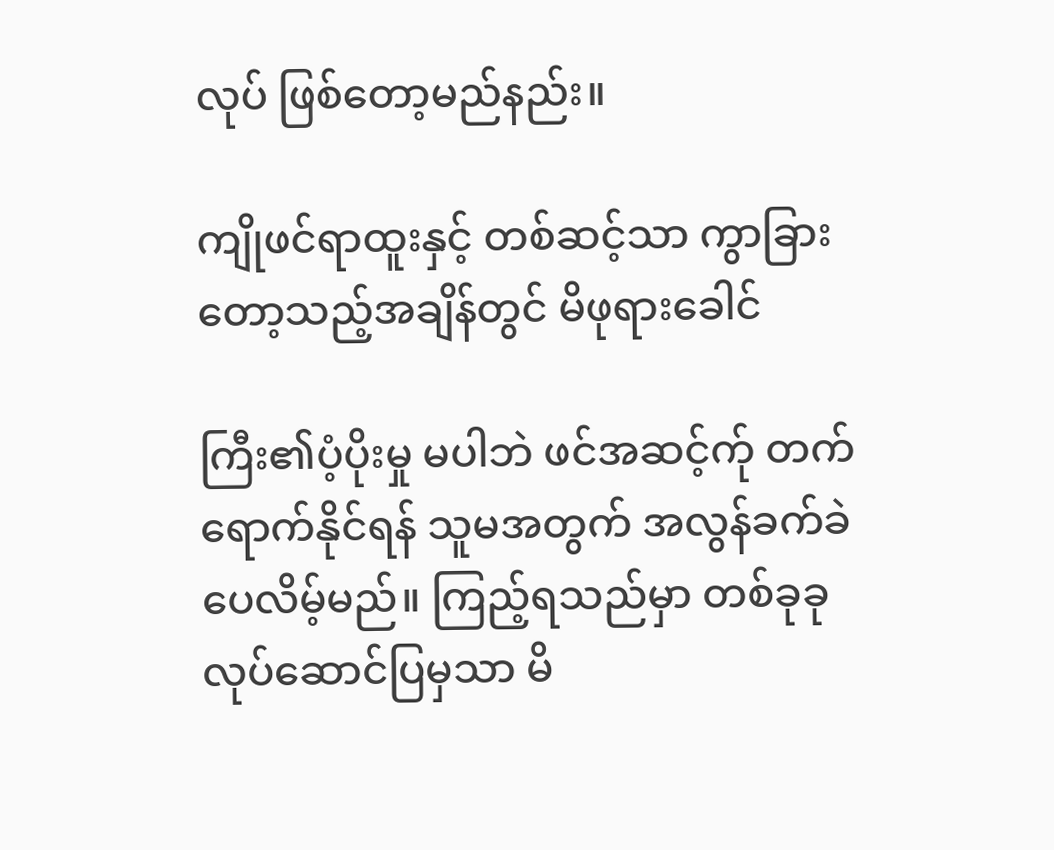လုပ် ဖြစ်တော့မည်နည်း။

ကျိုဖင်ရာထူးနှင့် တစ်ဆင့်သာ ကွာခြားတော့သည့်အချိန်တွင် မိဖုရားခေါင်

ကြီး၏ပံ့ပိုးမှု မပါဘဲ ဖင်အဆင့်က်ု တက်ရောက်နိုင်ရန် သူမအတွက် အလွန်ခက်ခဲပေလိမ့်မည်။ ကြည့်ရသည်မှာ တစ်ခုခုလုပ်ဆောင်ပြမှသာ မိ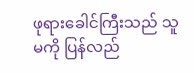ဖုရားခေါင်ကြီးသည် သူမကို ပြန်လည်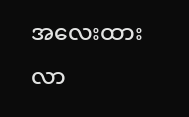အလေးထားလာ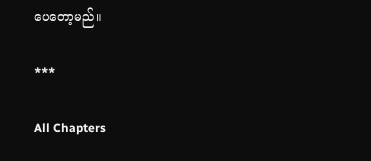ပေတော့မည်။

***

All Chapters